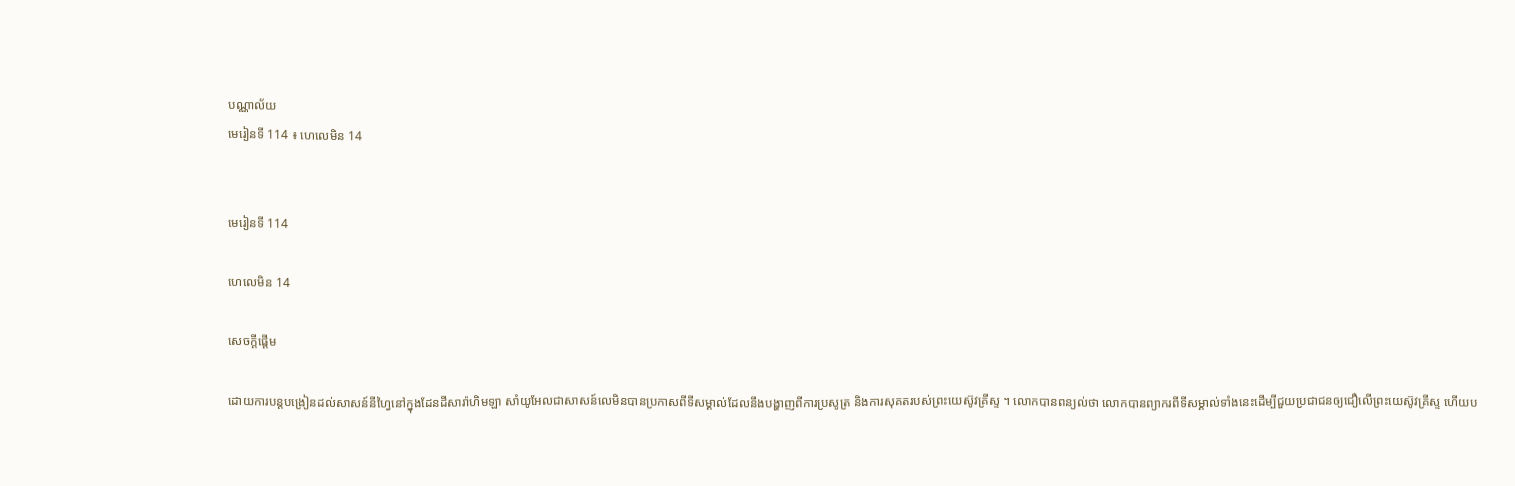បណ្ណាល័យ
មេរៀនទី 114 ៖ ហេលេមិន 14


មេរៀនទី 114

ហេលេមិន 14

សេចក្តីផ្ដើម

ដោយការបន្ដបង្រៀនដល់សាសន៍នីហ្វៃនៅក្នុងដែនដីសារ៉ាហិមឡា សាំយូអែលជាសាសន៍លេមិនបានប្រកាសពីទីសម្គាល់ដែលនឹងបង្ហាញពីការប្រសូត្រ និងការសុគតរបស់ព្រះយេស៊ូវគ្រីស្ទ ។ លោកបានពន្យល់ថា លោកបានព្យាករពីទីសម្គាល់ទាំងនេះដើម្បីជួយប្រជាជនឲ្យជឿលើព្រះយេស៊ូវគ្រីស្ទ ហើយប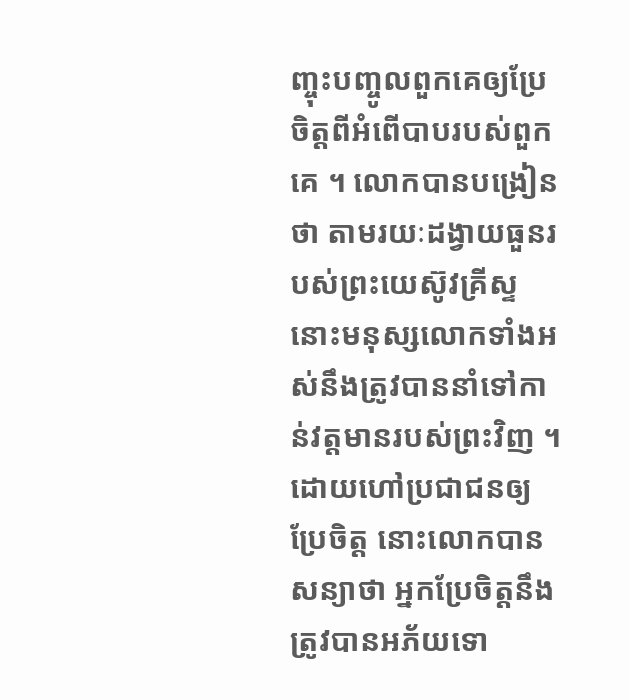ញ្ចុះបញ្ចូលពួកគេឲ្យប្រែចិត្តពីអំពើបាបរបស់ពួកគេ ។ លោកបានបង្រៀនថា តាមរយៈដង្វាយធួនរបស់ព្រះយេស៊ូវគ្រីស្ទ នោះមនុស្សលោកទាំងអស់នឹងត្រូវបាននាំទៅកាន់វត្តមានរបស់ព្រះវិញ ។ ដោយហៅប្រជាជនឲ្យប្រែចិត្ត នោះលោកបានសន្យាថា អ្នកប្រែចិត្តនឹងត្រូវបានអភ័យទោ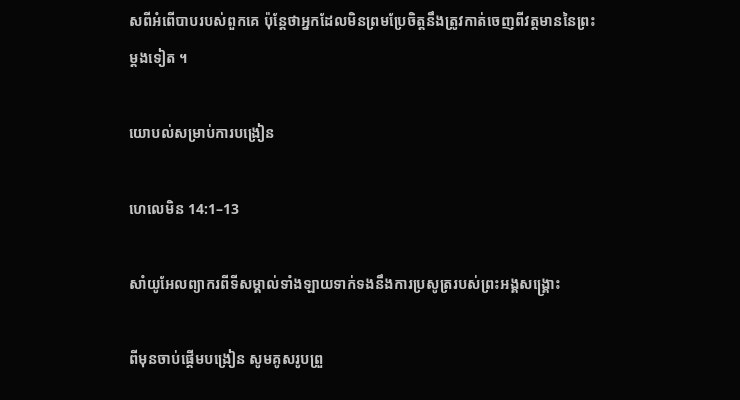សពីអំពើបាបរបស់ពួកគេ ប៉ុន្ដែថាអ្នកដែលមិនព្រមប្រែចិត្តនឹងត្រូវកាត់ចេញពីវត្តមាននៃព្រះម្ដងទៀត ។

យោបល់សម្រាប់ការបង្រៀន

ហេលេមិន 14:1–13

សាំយូអែលព្យាករពីទីសម្គាល់ទាំងឡាយទាក់ទងនឹងការប្រសូត្ររបស់ព្រះអង្គសង្គ្រោះ

ពីមុនចាប់ផ្ដើមបង្រៀន សូមគូសរូបព្រួ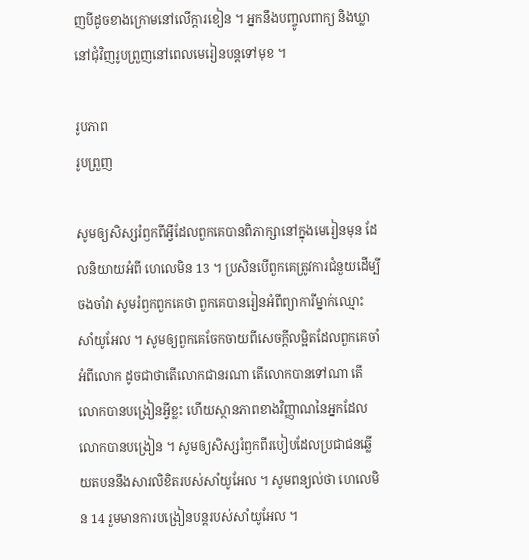ញបីដូចខាងក្រោមនៅលើក្ដារខៀន ។ អ្នកនឹងបញ្ចូលពាក្យ និងឃ្លានៅជុំវិញរូបព្រួញនៅពេលមេរៀនបន្ដទៅមុខ ។

រូបភាព
រូបព្រួញ

សូមឲ្យសិស្សរំឭកពីអ្វីដែលពួកគេបានពិភាក្សានៅក្នុងមេរៀនមុន ដែលនិយាយអំពី ហេលេមិន 13 ។ ប្រសិនបើពួកគេត្រូវការជំនួយដើម្បីចងចាំវា សូមរំឭកពួកគេថា ពួកគេបានរៀនអំពីព្យាការីម្នាក់ឈ្មោះ សាំយូអែល ។ សូមឲ្យពួកគេចែកចាយពីសេចក្ដីលម្អិតដែលពួកគេចាំអំពីលោក ដូចជាថាតើលោកជានរណា តើលោកបានទៅណា តើលោកបានបង្រៀនអ្វីខ្លះ ហើយស្ថានភាពខាងវិញ្ញាណនៃអ្នកដែលលោកបានបង្រៀន ។ សូមឲ្យសិស្សរំឭកពីរបៀបដែលប្រជាជនឆ្លើយតបននឹងសារលិខិតរបស់សាំយូអែល ។ សូមពន្យល់ថា ហេលេមិន 14 រួមមានការបង្រៀនបន្តរបស់សាំយូអែល ។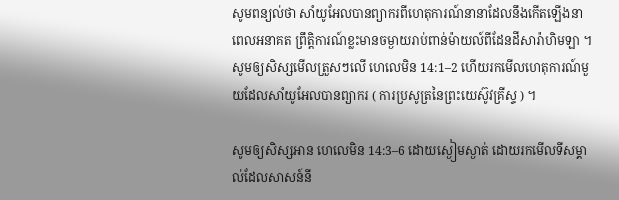សូមពន្យល់ថា សាំយូអែលបានព្យាករពីហេតុការណ៍នានាដែលនឹងកើតឡើងនាពេលអនាគត ព្រឹត្តិការណ៍ខ្លះមានចម្ងាយរាប់ពាន់ម៉ាយល៍ពីដែនដីសារ៉ាហិមឡា ។ សូមឲ្យសិស្សមើលត្រួសៗលើ ហេលេមិន 14:1–2 ហើយរកមើលហេតុការណ៍មួយដែលសាំយូអែលបានព្យាករ ( ការប្រសូត្រនៃព្រះយេស៊ូវគ្រីស្ទ ) ។

សូមឲ្យសិស្សអាន ហេលេមិន 14:3–6 ដោយស្ងៀមស្ងាត់ ដោយរកមើលទីសម្គាល់ដែលសាសន៍នី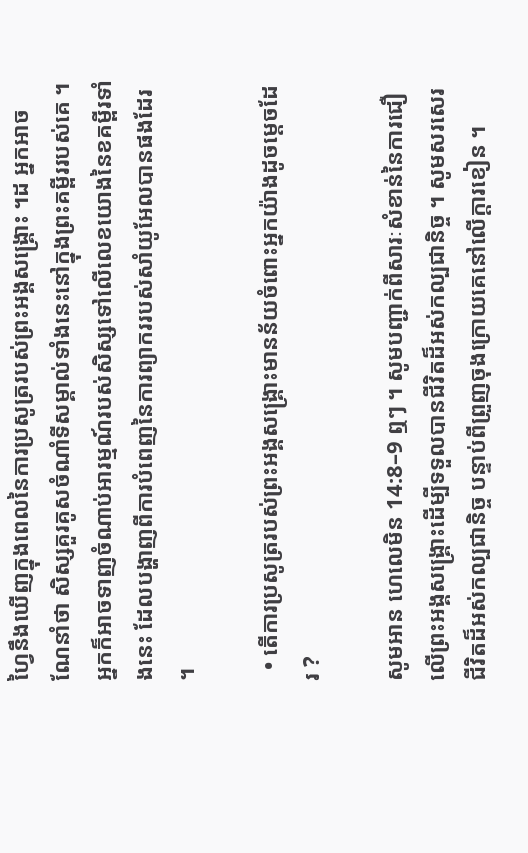ហ្វៃនឹងឃើញក្នុងពេលនៃការប្រសូត្ររបស់ព្រះអង្គសង្គ្រោះ ។ដ អ្នកអាចណែនាំថា សិស្សគួរគូសចំណាំទីសម្គាល់ទាំងនេះនៅក្នុងព្រះគម្ពីររបស់គេ ។ អ្នកក៏អាចទាញចំណាប់អារម្មណ៍របស់សិស្សទៅលើលេខយោងនៃខគម្ពីរទាំងនេះ ដែលបង្ហាញពីការបំពេញនៃការព្យាកររបស់សាំយូអែលបានផងដែរ ។

  • តើការប្រសូត្ររបស់ព្រះអង្គសង្គ្រោះមានន័យចំពោះអ្នកយ៉ាងដូចម្ដេចដែរ ?

សូមអាន ហេលេមិន 14:8–9 ឮៗ ។ សូមបញ្ជាក់ពីសារៈសំខាន់នៃការជឿលើព្រះអង្គសង្គ្រោះដើម្បីទទួលបានជីវិតដ៏អស់កល្បជានិច្ច ។ សូមសរសេរ ជីវិតដ៏អស់កល្បជានិច្ច បន្ទាប់ពីព្រួញចុងក្រោយគេនៅលើក្ដារខៀន ។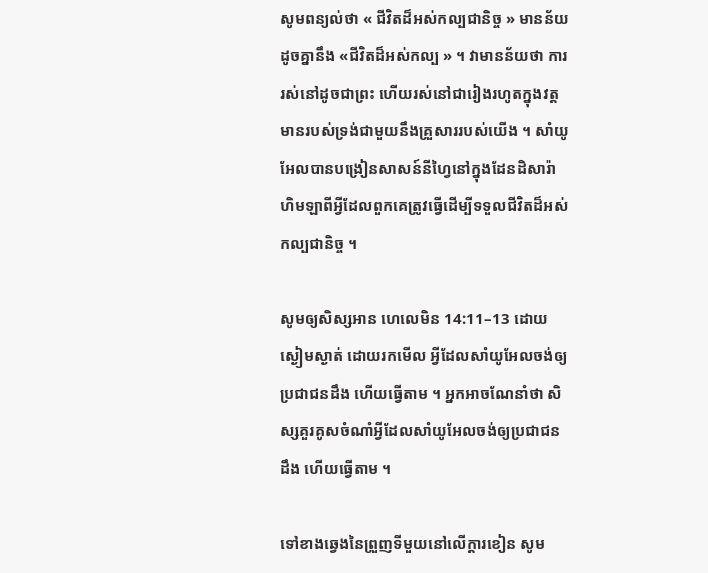សូមពន្យល់ថា « ជីវិតដ៏អស់កល្បជានិច្ច » មានន័យដូចគ្នានឹង «ជីវិតដ៏អស់កល្ប » ។ វាមានន័យថា ការរស់នៅដូចជាព្រះ ហើយរស់នៅជារៀងរហូតក្នុងវត្តមានរបស់ទ្រង់ជាមួយនឹងគ្រួសាររបស់យើង ។ សាំយូអែលបានបង្រៀនសាសន៍នីហ្វៃនៅក្នុងដែនដិសារ៉ាហិមឡាពីអ្វីដែលពួកគេត្រូវធ្វើដើម្បីទទួលជីវិតដ៏អស់កល្បជានិច្ច ។

សូមឲ្យសិស្សអាន ហេលេមិន 14:11–13 ដោយស្ងៀមស្ងាត់ ដោយរកមើល អ្វីដែលសាំយូអែលចង់ឲ្យប្រជាជនដឹង ហើយធ្វើតាម ។ អ្នកអាចណែនាំថា សិស្សគួរគូសចំណាំអ្វីដែលសាំយូអែលចង់ឲ្យប្រជាជនដឹង ហើយធ្វើតាម ។

ទៅខាងឆ្វេងនៃព្រួញទីមួយនៅលើក្ដារខៀន សូម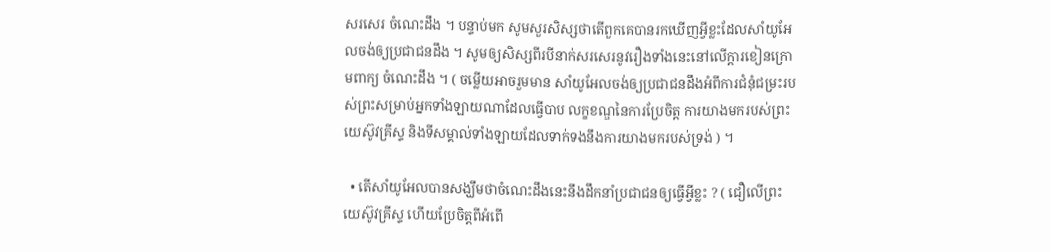សរសេរ ចំណេះដឹង ។ បន្ទាប់មក សូមសួរសិស្សថាតើពួកគេបានរកឃើញអ្វីខ្លះដែលសាំយូអែលចង់ឲ្យប្រជាជនដឹង ។ សូមឲ្យសិស្សពីរបីនាក់សរសេរនូវរឿងទាំងនេះនៅលើក្ដារខៀនក្រោមពាក្យ ចំណេះដឹង ។ ( ចម្លើយអាចរួមមាន សាំយូអែលចង់ឲ្យប្រជាជនដឹងអំពីការជំនុំជម្រះរបស់ព្រះសម្រាប់អ្នកទាំងឡាយណាដែលធ្វើបាប លក្ខខណ្ឌនៃការប្រែចិត្ត ការយាងមករបស់ព្រះយេស៊ូវគ្រីស្ទ និងទីសម្គាល់ទាំងឡាយដែលទាក់ទងនឹងការយាងមករបស់ទ្រង់ ) ។

  • តើសាំយូអែលបានសង្ឃឹមថាចំណេះដឹងនេះនឹងដឹកនាំប្រជាជនឲ្យធ្វើអ្វីខ្លះ ? ( ជឿលើព្រះយេស៊ូវគ្រីស្ទ ហើយប្រែចិត្តពីអំពើ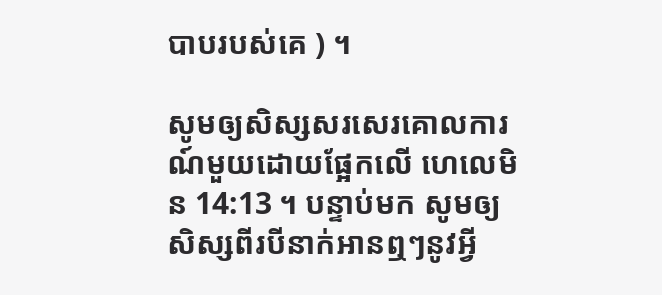បាបរបស់គេ ) ។

សូមឲ្យសិស្សសរសេរគោលការណ៍មួយដោយផ្អែកលើ ហេលេមិន 14:13 ។ បន្ទាប់មក សូមឲ្យសិស្សពីរបីនាក់អានឮៗនូវអ្វី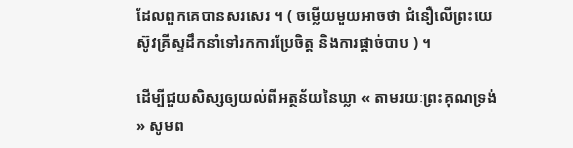ដែលពួកគេបានសរសេរ ។ ( ចម្លើយមួយអាចថា ជំនឿលើព្រះយេស៊ូវគ្រីស្ទដឹកនាំទៅរកការប្រែចិត្ត និងការផ្តាច់បាប ) ។

ដើម្បីជួយសិស្សឲ្យយល់ពីអត្ថន័យនៃឃ្លា « តាមរយៈព្រះគុណទ្រង់ » សូមព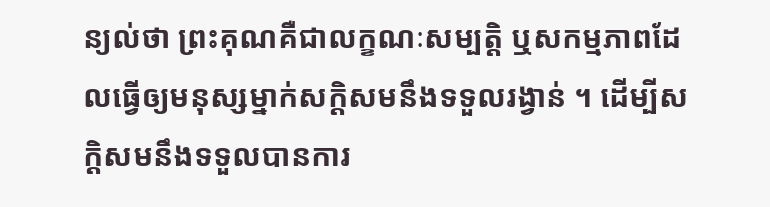ន្យល់ថា ព្រះគុណគឺជាលក្ខណៈសម្បត្តិ ឬសកម្មភាពដែលធ្វើឲ្យមនុស្សម្នាក់សក្ដិសមនឹងទទួលរង្វាន់ ។ ដើម្បីសក្ដិសមនឹងទទួលបានការ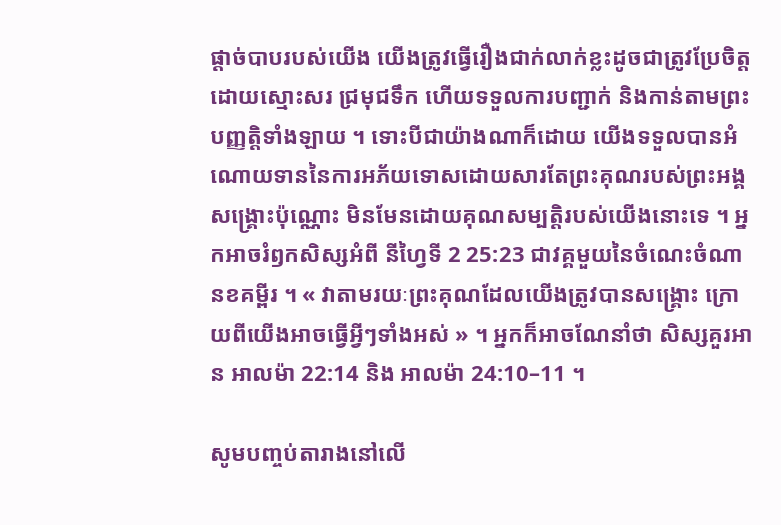ផ្ដាច់បាបរបស់យើង យើងត្រូវធ្វើរឿងជាក់លាក់ខ្លះដូចជាត្រូវប្រែចិត្តដោយស្មោះសរ ជ្រមុជទឹក ហើយទទួលការបញ្ជាក់ និងកាន់តាមព្រះបញ្ញត្តិទាំងឡាយ ។ ទោះបីជាយ៉ាងណាក៏ដោយ យើងទទួលបានអំណោយទាននៃការអភ័យទោសដោយសារតែព្រះគុណរបស់ព្រះអង្គសង្គ្រោះប៉ុណ្ណោះ មិនមែនដោយគុណសម្បត្តិរបស់យើងនោះទេ ។ អ្នកអាចរំឭកសិស្សអំពី នីហ្វៃទី 2 25:23 ជាវគ្គមួយនៃចំណេះចំណានខគម្ពីរ ។ « វាតាមរយៈព្រះគុណដែលយើងត្រូវបានសង្គ្រោះ ក្រោយពីយើងអាចធ្វើអ្វីៗទាំងអស់ » ។ អ្នកក៏អាចណែនាំថា សិស្សគួរអាន អាលម៉ា 22:14 និង អាលម៉ា 24:10–11 ។

សូមបញ្ចប់តារាងនៅលើ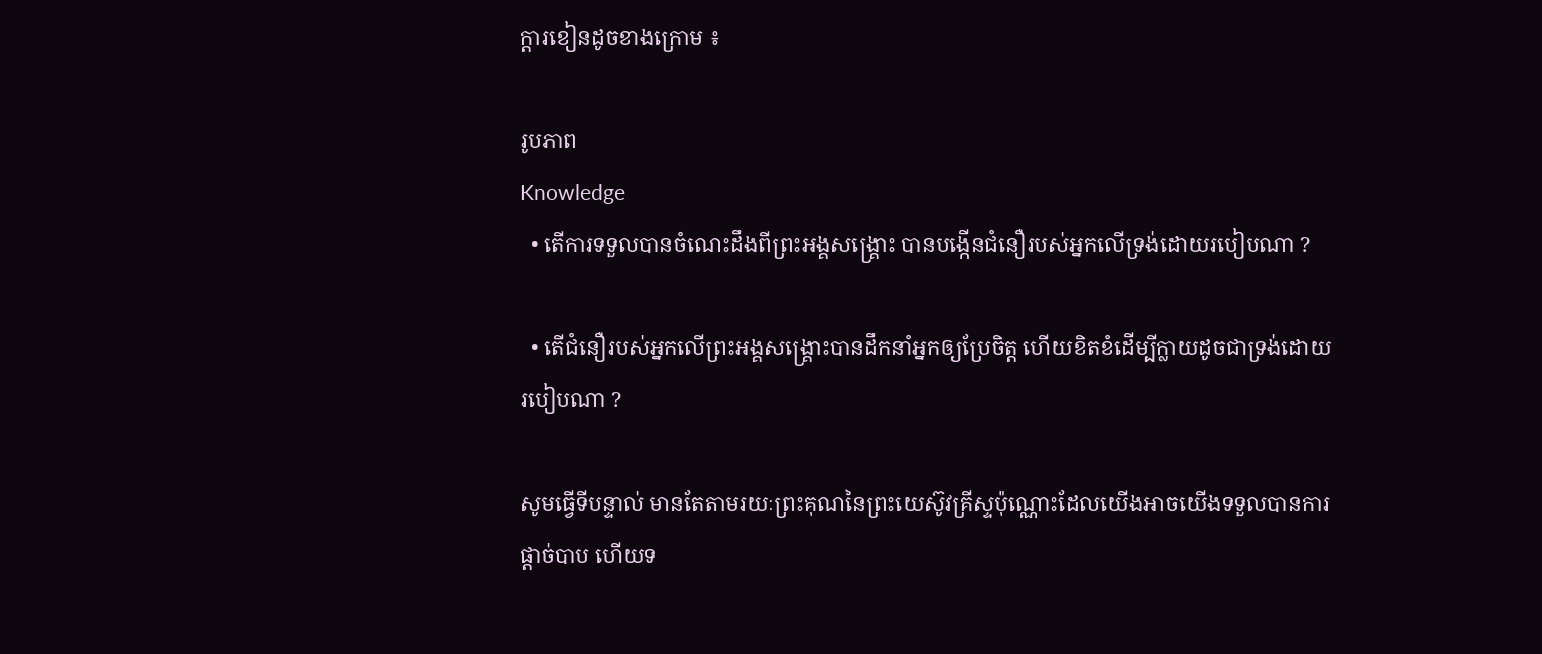ក្ដារខៀនដូចខាងក្រោម ៖

រូបភាព
Knowledge
  • តើការទទួលបានចំណេះដឹងពីព្រះអង្គសង្គ្រោះ បានបង្កើនជំនឿរបស់អ្នកលើទ្រង់ដោយរបៀបណា ?

  • តើជំនឿរបស់អ្នកលើព្រះអង្គសង្គ្រោះបានដឹកនាំអ្នកឲ្យប្រែចិត្ត ហើយខិតខំដើម្បីក្លាយដូចជាទ្រង់ដោយរបៀបណា ?

សូមធ្វើទីបន្ទាល់ មានតែតាមរយៈព្រះគុណនៃព្រះយេស៊ូវគ្រីស្ទប៉ុណ្ណោះដែលយើងអាចយើងទទួលបានការផ្ដាច់បាប ហើយទ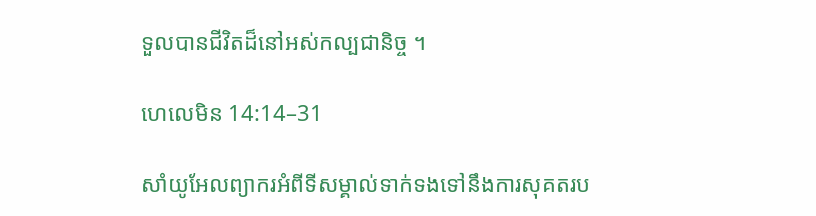ទួលបានជីវិតដ៏នៅអស់កល្បជានិច្ច ។

ហេលេមិន 14:14–31

សាំយូអែលព្យាករអំពីទីសម្គាល់ទាក់ទងទៅនឹងការសុគតរប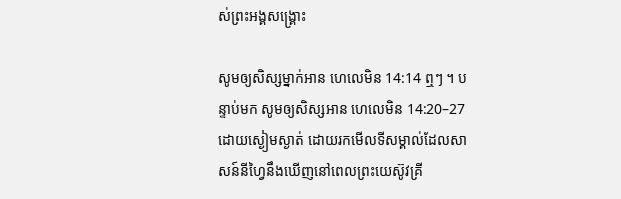ស់ព្រះអង្គសង្គ្រោះ

សូមឲ្យសិស្សម្នាក់អាន ហេលេមិន 14:14 ឮៗ ។ បន្ទាប់មក សូមឲ្យសិស្សអាន ហេលេមិន 14:20–27 ដោយស្ងៀមស្ងាត់ ដោយរកមើលទីសម្គាល់ដែលសាសន៍នីហ្វៃនឹងឃើញនៅពេលព្រះយេស៊ូវគ្រី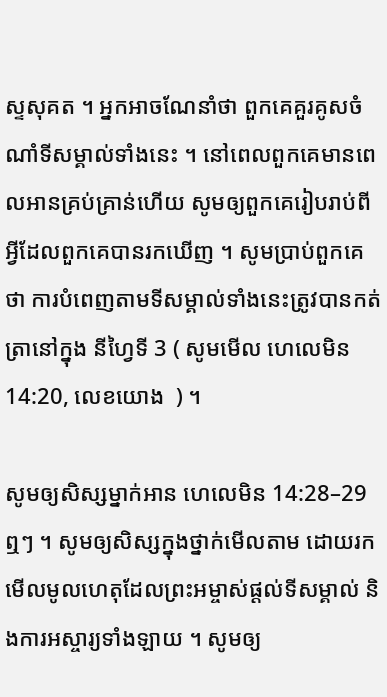ស្ទសុគត ។ អ្នកអាចណែនាំថា ពួកគេគួរគូសចំណាំទីសម្គាល់ទាំងនេះ ។ នៅពេលពួកគេមានពេលអានគ្រប់គ្រាន់ហើយ សូមឲ្យពួកគេរៀបរាប់ពីអ្វីដែលពួកគេបានរកឃើញ ។ សូមប្រាប់ពួកគេថា ការបំពេញតាមទីសម្គាល់ទាំងនេះត្រូវបានកត់ត្រានៅក្នុង នីហ្វៃទី 3 ( សូមមើល ហេលេមិន 14:20, លេខយោង  ) ។

សូមឲ្យសិស្សម្នាក់អាន ហេលេមិន 14:28–29 ឮៗ ។ សូមឲ្យសិស្សក្នុងថ្នាក់មើលតាម ដោយរកមើលមូលហេតុដែលព្រះអម្ចាស់ផ្ដល់ទីសម្គាល់ និងការអស្ចារ្យទាំងឡាយ ។ សូមឲ្យ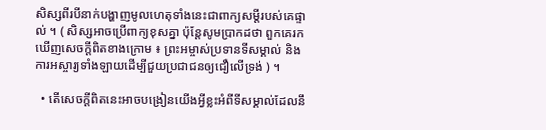សិស្សពីរបីនាក់បង្ហាញមូលហេតុទាំងនេះជាពាក្យសម្ដីរបស់គេផ្ទាល់ ។ ( សិស្សអាចប្រើពាក្យខុសគ្នា ប៉ុន្ដែសូមប្រាកដថា ពួកគេរកឃើញសេចក្ដីពិតខាងក្រោម ៖ ព្រះអម្ចាស់ប្រទានទីសម្គាល់ និងការអស្ចារ្យទាំងឡាយដើម្បីជួយប្រជាជនឲ្យជឿលើទ្រង់ ) ។

  • តើសេចក្ដីពិតនេះអាចបង្រៀនយើងអ្វីខ្លះអំពីទីសម្គាល់ដែលនឹ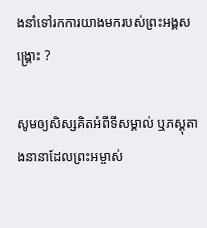ងនាំទៅរកការយាងមករបស់ព្រះអង្គសង្គ្រោះ ?

សូមឲ្យសិស្សគិតអំពីទីសម្គាល់ ឬភស្ដុតាងនានាដែលព្រះអម្ចាស់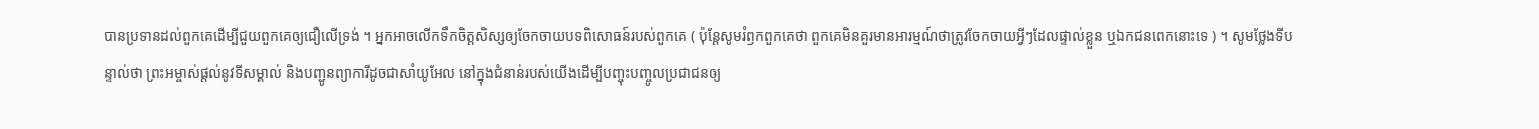បានប្រទានដល់ពួកគេដើម្បីជួយពួកគេឲ្យជឿលើទ្រង់ ។ អ្នកអាចលើកទឹកចិត្តសិស្សឲ្យចែកចាយបទពិសោធន៍របស់ពួកគេ ( ប៉ុន្ដែសូមរំឭកពួកគេថា ពួកគេមិនគួរមានអារម្មណ៍ថាត្រូវចែកចាយអ្វីៗដែលផ្ទាល់ខ្លួន ឬឯកជនពេកនោះទេ ) ។ សូមថ្លែងទីបន្ទាល់ថា ព្រះអម្ចាស់ផ្ដល់នូវទីសម្គាល់ និងបញ្ជូនព្យាការីដូចជាសាំយូអែល នៅក្នុងជំនាន់របស់យើងដើម្បីបញ្ចុះបញ្ចូលប្រជាជនឲ្យ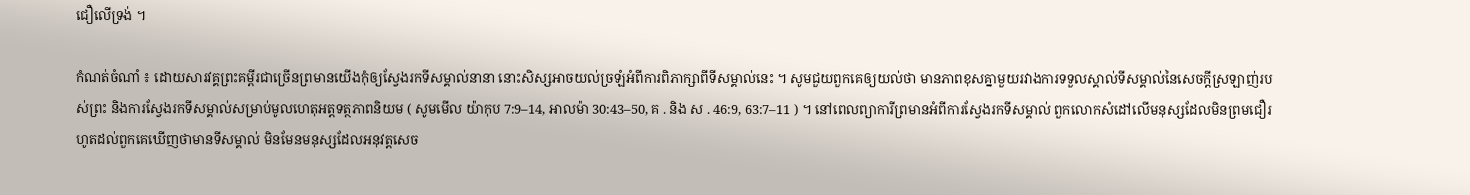ជឿលើទ្រង់ ។

កំណត់ចំណាំ ៖ ដោយសារវគ្គព្រះគម្ពីរជាច្រើនព្រមានយើងកុំឲ្យស្វែងរកទីសម្គាល់នានា នោះសិស្សអាចយល់ច្រឡំអំពីការពិភាក្សាពីទីសម្គាល់នេះ ។ សូមជួយពួកគេឲ្យយល់ថា មានភាពខុសគ្នាមួយរវាងការទទួលស្គាល់ទីសម្គាល់នៃសេចក្ដីស្រឡាញ់របស់ព្រះ និងការស្វែងរកទីសម្គាល់សម្រាប់មូលហេតុអត្តទត្ថភាពនិយម ( សូមមើល យ៉ាកុប 7:9–14, អាលម៉ា 30:43–50, គ . និង ស . 46:9, 63:7–11 ) ។ នៅពេលព្យាការីព្រមានអំពីការស្វែងរកទីសម្គាល់ ពួកលោកសំដៅលើមនុស្សដែលមិនព្រមជឿរហូតដល់ពួកគេឃើញថាមានទីសម្គាល់ មិនមែនមនុស្សដែលអនុវត្តសេច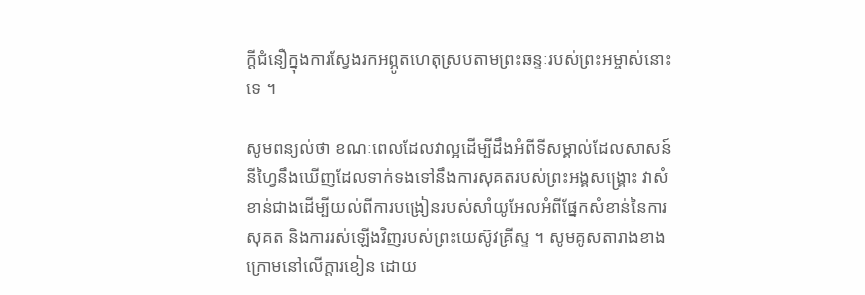ក្ដីជំនឿក្នុងការស្វែងរកអព្ភូតហេតុស្របតាមព្រះឆន្ទៈរបស់ព្រះអម្ចាស់នោះទេ ។

សូមពន្យល់ថា ខណៈពេលដែលវាល្អដើម្បីដឹងអំពីទីសម្គាល់ដែលសាសន៍នីហ្វៃនឹងឃើញដែលទាក់ទងទៅនឹងការសុគតរបស់ព្រះអង្គសង្គ្រោះ វាសំខាន់ជាងដើម្បីយល់ពីការបង្រៀនរបស់សាំយូអែលអំពីផ្នែកសំខាន់នៃការសុគត និងការរស់ឡើងវិញរបស់ព្រះយេស៊ូវគ្រីស្ទ ។ សូមគូសតារាងខាងក្រោមនៅលើក្ដារខៀន ដោយ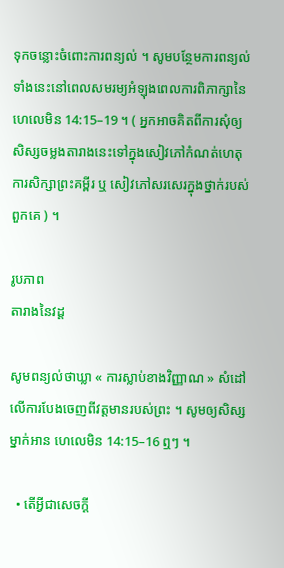ទុកចន្លោះចំពោះការពន្យល់ ។ សូមបន្ថែមការពន្យល់ទាំងនេះនៅពេលសមរម្យអំឡុងពេលការពិភាក្សានៃ ហេលេមិន 14:15–19 ។ ( អ្នកអាចគិតពីការសុំឲ្យសិស្សចម្លងតារាងនេះទៅក្នុងសៀវភៅកំណត់ហេតុការសិក្សាព្រះគម្ពីរ ឬ សៀវភៅសរសេរក្នុងថ្នាក់របស់ពួកគេ ) ។

រូបភាព
តារាងនៃវដ្ដ

សូមពន្យល់ថាឃ្លា « ការស្លាប់ខាងវិញ្ញាណ » សំដៅលើការបែងចេញពីវត្តមានរបស់ព្រះ ។ សូមឲ្យសិស្សម្នាក់អាន ហេលេមិន 14:15–16 ឮៗ ។

  • តើអ្វីជាសេចក្ដី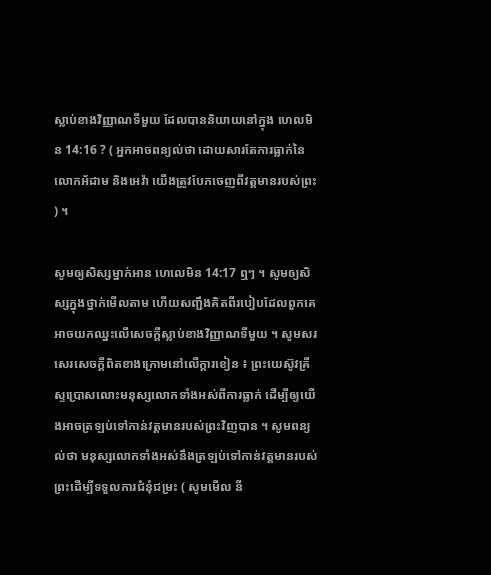ស្លាប់ខាងវិញ្ញាណទីមួយ ដែលបាននិយាយនៅក្នុង ហេលមិន 14:16 ? ( អ្នកអាចពន្យល់ថា ដោយសារតែការធ្លាក់នៃលោកអ័ដាម និងអេវ៉ា យើងត្រូវបែកចេញពីវត្តមានរបស់ព្រះ ) ។

សូមឲ្យសិស្សម្នាក់អាន ហេលេមិន 14:17 ឮៗ ។ សូមឲ្យសិស្សក្នុងថ្នាក់មើលតាម ហើយសញ្ជឹងគិតពីរបៀបដែលពួកគេអាចយកឈ្នះលើសេចក្ដីស្លាប់ខាងវិញ្ញាណទីមួយ ។ សូមសរសេរសេចក្ដីពិតខាងក្រោមនៅលើក្ដារខៀន ៖ ព្រះយេស៊ូវគ្រីស្ទប្រោសលោះមនុស្សលោកទាំងអស់ពីការធ្លាក់ ដើម្បីឲ្យយើងអាចត្រឡប់ទៅកាន់វត្តមានរបស់ព្រះវិញបាន ។ សូមពន្យល់ថា មនុស្សលោកទាំងអស់នឹងត្រឡប់ទៅកាន់វត្តមានរបស់ព្រះដើម្បីទទួលការជំនុំជម្រះ ( សូមមើល នី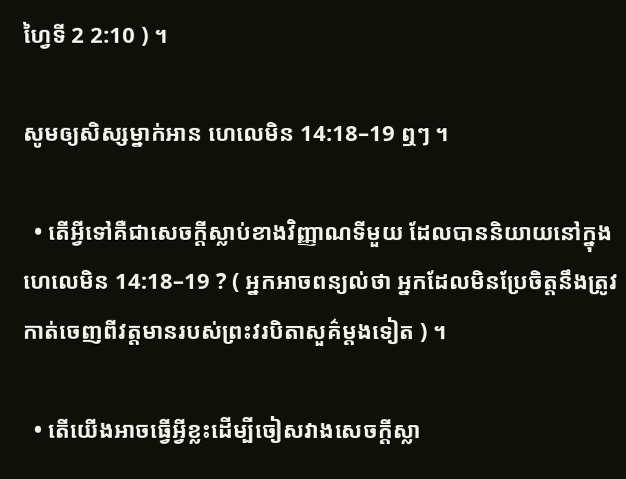ហ្វៃទី 2 2:10 ) ។

សូមឲ្យសិស្សម្នាក់អាន ហេលេមិន 14:18–19 ឮៗ ។

  • តើអ្វីទៅគឺជាសេចក្ដីស្លាប់ខាងវិញ្ញាណទីមួយ ដែលបាននិយាយនៅក្នុង ហេលេមិន 14:18–19 ? ( អ្នកអាចពន្យល់ថា អ្នកដែលមិនប្រែចិត្តនឹងត្រូវកាត់ចេញពីវត្តមានរបស់ព្រះវរបិតាសួគ៌ម្ដងទៀត ) ។

  • តើយើងអាចធ្វើអ្វីខ្លះដើម្បីចៀសវាងសេចក្ដីស្លា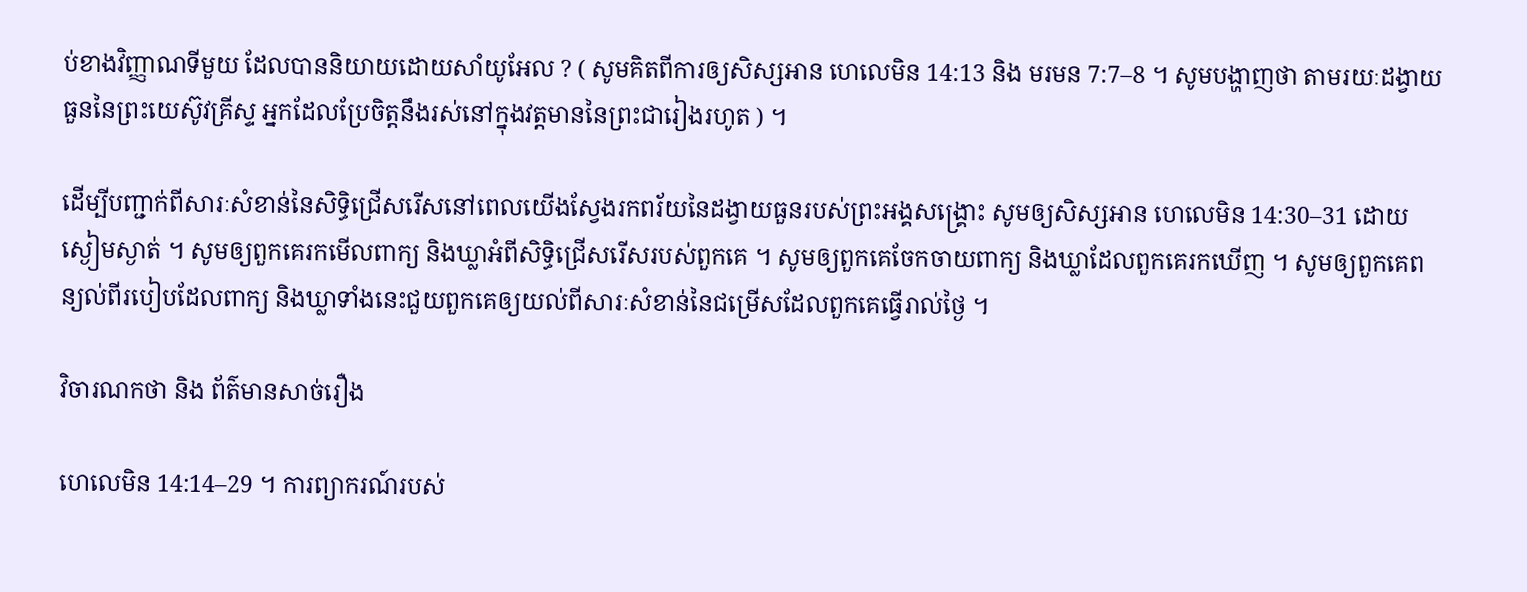ប់ខាងវិញ្ញាណទីមួយ ដែលបាននិយាយដោយសាំយូអែល ? ( សូមគិតពីការឲ្យសិស្សអាន ហេលេមិន 14:13 និង មរមន 7:7–8 ។ សូមបង្ហាញថា តាមរយៈដង្វាយធួននៃព្រះយេស៊ូវគ្រីស្ទ អ្នកដែលប្រែចិត្តនឹងរស់នៅក្នុងវត្តមាននៃព្រះជារៀងរហូត ) ។

ដើម្បីបញ្ជាក់ពីសារៈសំខាន់នៃសិទ្ធិជ្រើសរើសនៅពេលយើងស្វែងរកពរ័យនៃដង្វាយធួនរបស់ព្រះអង្គសង្គ្រោះ សូមឲ្យសិស្សអាន ហេលេមិន 14:30–31 ដោយស្ងៀមស្ងាត់ ។ សូមឲ្យពួកគេរកមើលពាក្យ និងឃ្លាអំពីសិទ្ធិជ្រើសរើសរបស់ពួកគេ ។ សូមឲ្យពួកគេចែកចាយពាក្យ និងឃ្លាដែលពួកគេរកឃើញ ។ សូមឲ្យពួកគេពន្យល់ពីរបៀបដែលពាក្យ និងឃ្លាទាំងនេះជួយពួកគេឲ្យយល់ពីសារៈសំខាន់នៃជម្រើសដែលពួកគេធ្វើរាល់ថ្ងៃ ។

វិចារណកថា និង ព័ត៌មានសាច់រឿង

ហេលេមិន 14:14–29 ។ ការព្យាករណ៍របស់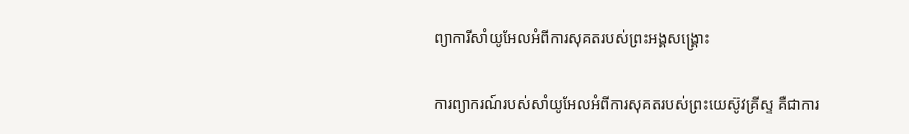ព្យាការីសាំយូអែលអំពីការសុគតរបស់ព្រះអង្គសង្គ្រោះ

ការព្យាករណ៍របស់សាំយូអែលអំពីការសុគតរបស់ព្រះយេស៊ូវគ្រីស្ទ គឺជាការ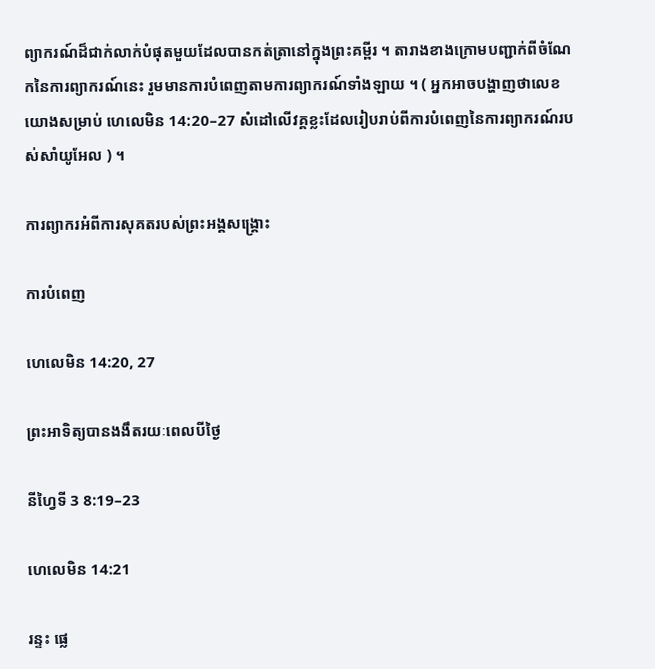ព្យាករណ៍ដ៏ជាក់លាក់បំផុតមួយដែលបានកត់ត្រានៅក្នុងព្រះគម្ពីរ ។ តារាងខាងក្រោមបញ្ជាក់ពីចំណែកនៃការព្យាករណ៍នេះ រួមមានការបំពេញតាមការព្យាករណ៍ទាំងឡាយ ។ ( អ្នកអាចបង្ហាញថាលេខយោងសម្រាប់ ហេលេមិន 14:20–27 សំដៅលើវគ្គខ្លះដែលរៀបរាប់ពីការបំពេញនៃការព្យាករណ៍របស់សាំយូអែល ) ។

ការព្យាករអំពីការសុគតរបស់ព្រះអង្គសង្គ្រោះ

ការបំពេញ

ហេលេមិន 14:20, 27

ព្រះអាទិត្យបានងងឹតរយៈពេលបីថ្ងៃ

នីហ្វៃទី 3 8:19–23

ហេលេមិន 14:21

រន្ទះ ផ្លេ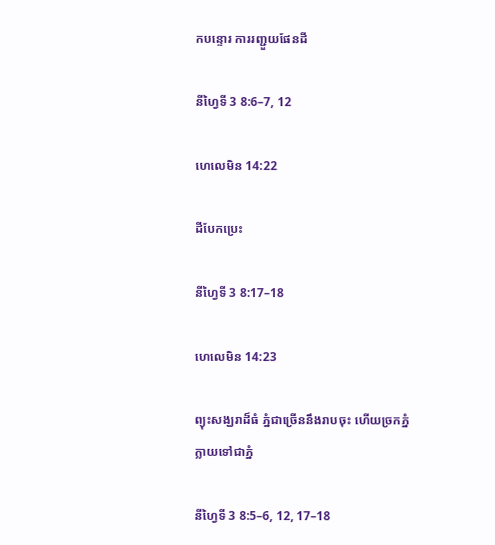កបន្ទោរ ការរញ្ជួយផែនដី

នីហ្វៃទី 3 8:6–7, 12

ហេលេមិន 14:22

ដីបែកប្រេះ

នីហ្វៃទី 3 8:17–18

ហេលេមិន 14:23

ព្យុះសង្ឃរាដ៏ធំ ភ្នំជាច្រើននឹងរាបចុះ ហើយច្រកភ្នំក្លាយទៅជាភ្នំ

នីហ្វៃទី 3 8:5–6, 12, 17–18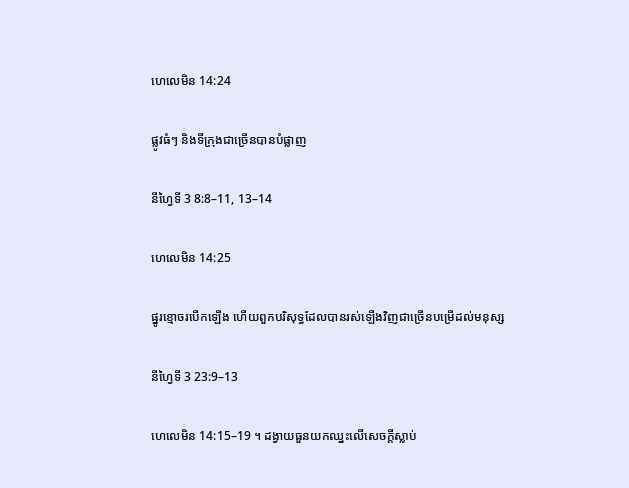ហេលេមិន 14:24

ផ្លូវធំៗ និងទីក្រុងជាច្រើនបានបំផ្លាញ

នីហ្វៃទី 3 8:8–11, 13–14

ហេលេមិន 14:25

ផ្នូរខ្មោចរបើកឡើង ហើយពួកបរិសុទ្ធដែលបានរស់ឡើងវិញជាច្រើនបម្រើដល់មនុស្ស

នីហ្វៃទី 3 23:9–13

ហេលេមិន 14:15–19 ។ ដង្វាយធួនយកឈ្នះលើសេចក្ដីស្លាប់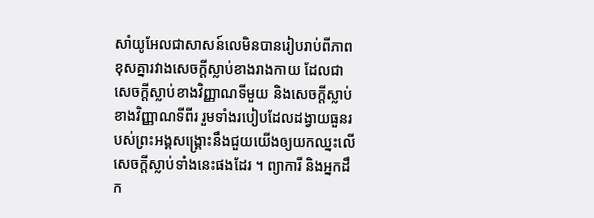សាំយូអែលជាសាសន៍លេមិនបានរៀបរាប់ពីភាពខុសគ្នារវាងសេចក្ដីស្លាប់ខាងរាងកាយ ដែលជាសេចក្ដីស្លាប់ខាងវិញ្ញាណទីមួយ និងសេចក្ដីស្លាប់ខាងវិញ្ញាណទីពីរ រួមទាំងរបៀបដែលដង្វាយធួនរបស់ព្រះអង្គសង្គ្រោះនឹងជួយយើងឲ្យយកឈ្នះលើសេចក្ដីស្លាប់ទាំងនេះផងដែរ ។ ព្យាការី និងអ្នកដឹក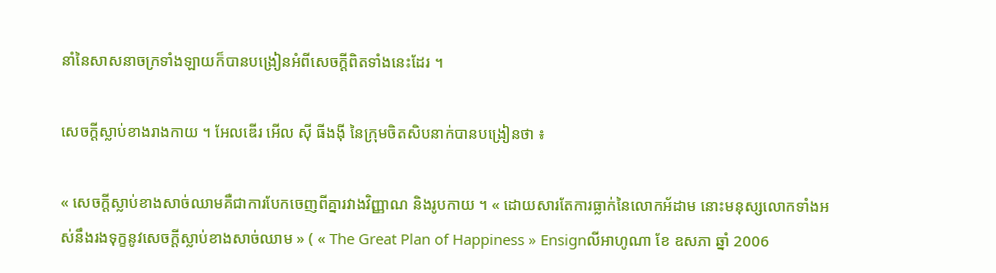នាំនៃសាសនាចក្រទាំងឡាយក៏បានបង្រៀនអំពីសេចក្ដីពិតទាំងនេះដែរ ។

សេចក្ដីស្លាប់ខាងរាងកាយ ។ អែលឌើរ អើល ស៊ី ធីងង៉ី នៃក្រុមចិតសិបនាក់បានបង្រៀនថា ៖

« សេចក្តីស្លាប់ខាងសាច់ឈាមគឺជាការបែកចេញពីគ្នារវាងវិញ្ញាណ និងរូបកាយ ។ « ដោយសារតែការធ្លាក់នៃលោកអ័ដាម នោះមនុស្សលោកទាំងអស់នឹងរងទុក្ខនូវសេចក្តីស្លាប់ខាងសាច់ឈាម » ( « The Great Plan of Happiness » Ensignលីអាហូណា ខែ ឧសភា ឆ្នាំ 2006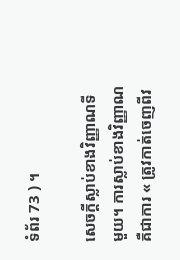ទំព័រ 73 ) ។

សេចក្ដីស្លាប់ខាងវិញ្ញាណទីមួយ។ ការស្លាប់ខាងវិញ្ញាណគឺជាការ « ត្រូវកាត់ចេញពីវ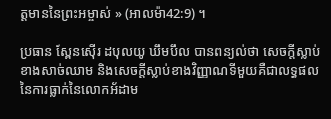ត្តមាននៃព្រះអម្ចាស់ » (អាលម៉ា42:9) ។

ប្រធាន ស្ពែនស៊ើរ ដបុលយូ ឃឹមបឹល បានពន្យល់ថា សេចក្តីស្លាប់ខាងសាច់ឈាម និងសេចក្ដីស្លាប់ខាងវិញ្ញាណទីមួយគឺជាលទ្ធផលនៃការធ្លាក់នៃលោកអ័ដាម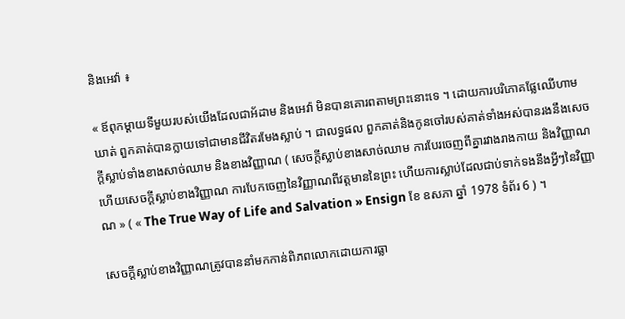និងអេវ៉ា ៖

« ឪពុកម្ដាយទីមួយរបស់យើងដែលជាអ័ដាម និងអេវ៉ា មិនបានគោរពតាមព្រះនោះទេ ។ ដោយការបរិភោគផ្លែឈើហាមឃាត់ ពួកគាត់បានក្លាយទៅជាមានជីវិតរមែងស្លាប់ ។ ជាលទ្ធផល ពួកគាត់និងកូនចៅរបស់គាត់ទាំងអស់បានរងនឹងសេចក្ដីស្លាប់ទាំងខាងសាច់ឈាម និងខាងវិញ្ញាណ ( សេចក្ដីស្លាប់ខាងសាច់ឈាម ការបែរចេញពីគ្នារវាងរាងកាយ និងវិញ្ញាណ ហើយសេចក្ដីស្លាប់ខាងវិញ្ញាណ ការបែកចេញនៃវិញ្ញាណពីវត្តមាននៃព្រះ ហើយការស្លាប់ដែលជាប់ទាក់ទងនឹងអ្វីៗនៃវិញ្ញាណ » ( « The True Way of Life and Salvation » Ensign ខែ ឧសភា ឆ្នាំ 1978 ទំព័រ 6 ) ។

សេចក្ដីស្លាប់ខាងវិញ្ញាណត្រូវបាននាំមកកាន់ពិភពលោកដោយការធ្លា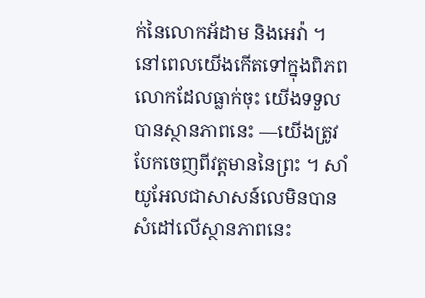ក់នៃលោកអ័ដាម និងអេវ៉ា ។ នៅពេលយើងកើតទៅក្នុងពិភពលោកដែលធ្លាក់ចុះ យើងទទួលបានស្ថានភាពនេះ —យើងត្រូវបែកចេញពីវត្តមាននៃព្រះ ។ សាំយូអែលជាសាសន៍លេមិនបានសំដៅលើស្ថានភាពនេះ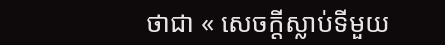ថាជា « សេចក្ដីស្លាប់ទីមួយ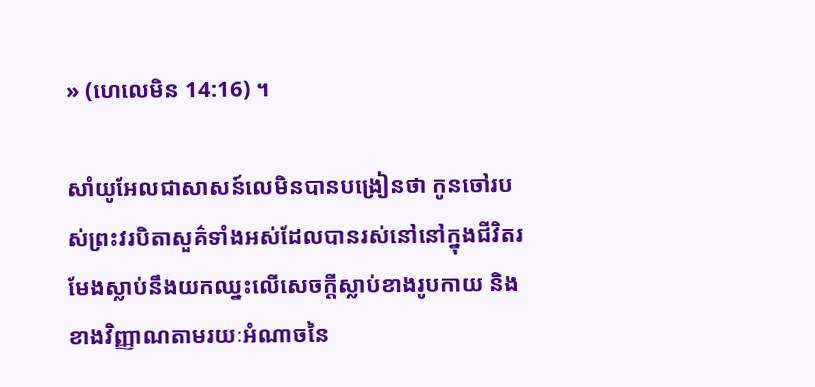» (ហេលេមិន 14:16) ។

សាំយូអែលជាសាសន៍លេមិនបានបង្រៀនថា កូនចៅរបស់ព្រះវរបិតាសួគ៌ទាំងអស់ដែលបានរស់នៅនៅក្នុងជីវិតរមែងស្លាប់នឹងយកឈ្នះលើសេចក្ដីស្លាប់ខាងរូបកាយ និងខាងវិញ្ញាណតាមរយៈអំណាចនៃ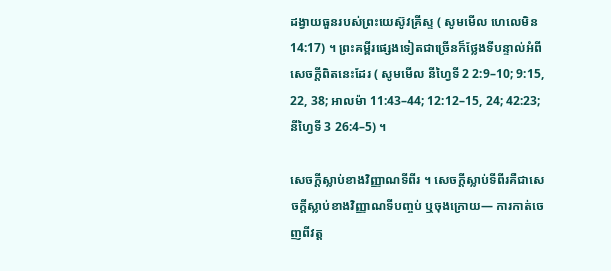ដង្វាយធួនរបស់ព្រះយេស៊ូវគ្រីស្ទ ( សូមមើល ហេលេមិន 14:17) ។ ព្រះគម្ពីរផ្សេងទៀតជាច្រើនក៏ថ្លែងទីបន្ទាល់អំពីសេចក្ដីពិតនេះដែរ ( សូមមើល នីហ្វៃទី 2 2:9–10; 9:15, 22, 38; អាលម៉ា 11:43–44; 12:12–15, 24; 42:23; នីហ្វៃទី 3 26:4–5) ។

សេចក្ដីស្លាប់ខាងវិញ្ញាណទីពីរ ។ សេចក្ដីស្លាប់ទីពីរគឺជាសេចក្ដីស្លាប់ខាងវិញ្ញាណទីបញ្ចប់ ឬចុងក្រោយ— ការកាត់ចេញពីវត្ត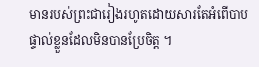មានរបស់ព្រះជារៀងរហូតដោយសារតែអំពើបាបផ្ទាល់ខ្លួនដែលមិនបានប្រែចិត្ត ។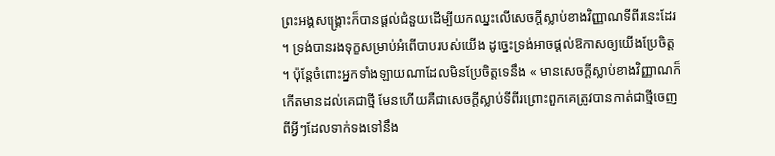ព្រះអង្គសង្គ្រោះក៏បានផ្ដល់ជំនួយដើម្បីយកឈ្នះលើសេចក្ដីស្លាប់ខាងវិញ្ញាណទីពីរនេះដែរ ។ ទ្រង់បានរងទុក្ខសម្រាប់អំពើបាបរបស់យើង ដូច្នេះទ្រង់អាចផ្ដល់ឱកាសឲ្យយើងប្រែចិត្ត ។ ប៉ុន្ដែចំពោះអ្នកទាំងឡាយណាដែលមិនប្រែចិត្តទេនឹង « មានសេចក្ដីស្លាប់ខាងវិញ្ញាណក៏កើតមានដល់គេជាថ្មី មែនហើយគឺជាសេចក្ដីស្លាប់ទីពីរព្រោះពួកគេត្រូវបានកាត់ជាថ្មីចេញពីអ្វីៗដែលទាក់ទងទៅនឹង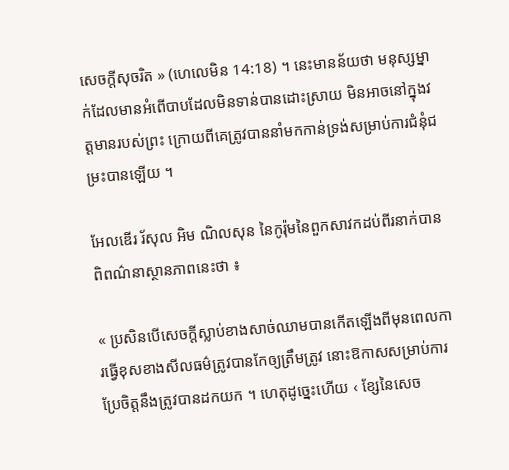សេចក្ដីសុចរិត » (ហេលេមិន 14:18) ។ នេះមានន័យថា មនុស្សម្នាក់ដែលមានអំពើបាបដែលមិនទាន់បានដោះស្រាយ មិនអាចនៅក្នុងវត្តមានរបស់ព្រះ ក្រោយពីគេត្រូវបាននាំមកកាន់ទ្រង់សម្រាប់ការជំនុំជម្រះបានឡើយ ។

អែលឌើរ រ័សុល អិម ណិលសុន នៃកូរ៉ុមនៃពួកសាវកដប់ពីរនាក់បានពិពណ៌នាស្ថានភាពនេះថា ៖

« ប្រសិនបើសេចក្តីស្លាប់ខាងសាច់ឈាមបានកើតឡើងពីមុនពេលការធ្វើខុសខាងសីលធម៌ត្រូវបានកែឲ្យត្រឹមត្រូវ នោះឱកាសសម្រាប់ការប្រែចិត្តនឹងត្រូវបានដកយក ។ ហេតុដូច្នេះហើយ ‹ ខ្សែនៃសេច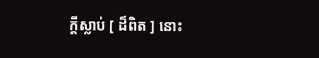ក្ដីស្លាប់ [ ដ៏ពិត ] នោះ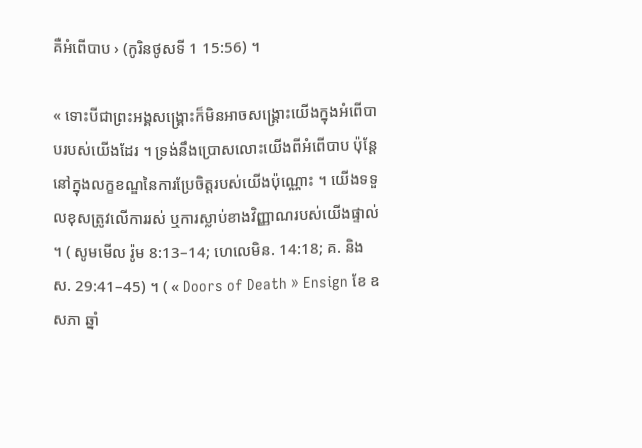គឺអំពើបាប › (កូរិនថូសទី 1 15:56) ។

« ទោះបីជាព្រះអង្គសង្គ្រោះក៏មិនអាចសង្គ្រោះយើងក្នុងអំពើបាបរបស់យើងដែរ ។ ទ្រង់នឹងប្រោសលោះយើងពីអំពើបាប ប៉ុន្ដែនៅក្នុងលក្ខខណ្ឌនៃការប្រែចិត្តរបស់យើងប៉ុណ្ណោះ ។ យើងទទួលខុសត្រូវលើការរស់ ឬការស្លាប់ខាងវិញ្ញាណរបស់យើងផ្ទាល់ ។ ( សូមមើល រ៉ូម 8:13–14; ហេលេមិន. 14:18; គ. និង ស. 29:41–45) ។ ( « Doors of Death » Ensign ខែ ឧសភា ឆ្នាំ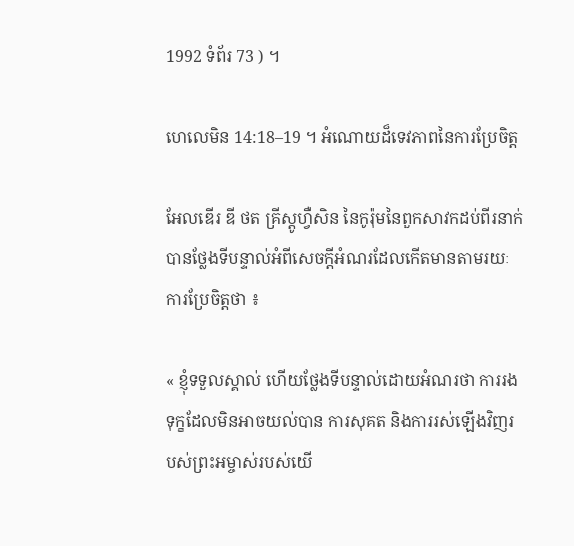1992 ទំព័រ 73 ) ។

ហេលេមិន 14:18–19 ។ អំណោយដ៏ទេវភាពនៃការប្រែចិត្ត

អែលឌើរ ឌី ថត គ្រីស្តូហ្វឺសិន នៃកូរ៉ុមនៃពួកសាវកដប់ពីរនាក់បានថ្លែងទីបន្ទាល់អំពីសេចក្ដីអំណរដែលកើតមានតាមរយៈការប្រែចិត្តថា ៖

« ខ្ញុំទទួលស្គាល់ ហើយថ្លែងទីបន្ទាល់ដោយអំណរថា ការរងទុក្ខដែលមិនអាចយល់បាន ការសុគត និងការរស់ឡើងវិញរបស់ព្រះអម្ចាស់របស់យើ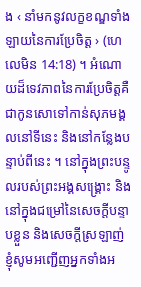ង ‹ នាំមកនូវលក្ខខណ្ឌទាំងឡាយនៃការប្រែចិត្ត › (ហេលេមិន 14:18) ។ អំណោយដ៏ទេវភាពនៃការប្រែចិត្តគឺជាកូនសោទៅកាន់សុភមង្គលនៅទីនេះ និងនៅកន្លែងបន្ទាប់ពីនេះ ។ នៅក្នុងព្រះបន្ទូលរបស់ព្រះអង្គសង្គ្រោះ និងនៅក្នុងជម្រៅនៃសេចក្តីបន្ទាបខ្លួន និងសេចក្ដីស្រឡាញ់ ខ្ញុំសូមអញ្ជើញអ្នកទាំងអ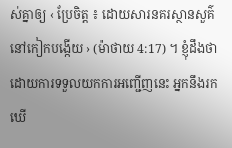ស់គ្នាឲ្យ ‹ ប្រែចិត្ត ៖ ដោយសារនគរស្ថានសួគ៌នៅកៀកបង្កើយ › (ម៉ាថាយ 4:17) ។ ខ្ញុំដឹងថា ដោយការទទួលយកការអញ្ជើញនេះ អ្នកនឹងរកឃើ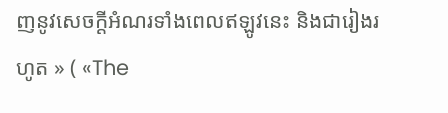ញនូវសេចក្ដីអំណរទាំងពេលឥឡូវនេះ និងជារៀងរហូត » ( «The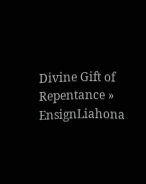Divine Gift of Repentance » EnsignLiahona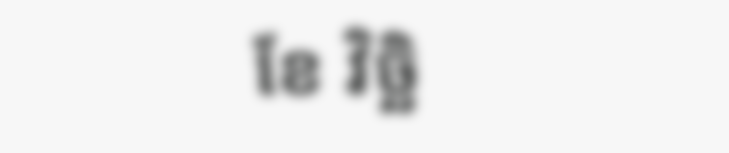ខែ វិច្ឆិ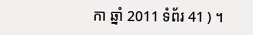កា ឆ្នាំ 2011 ទំព័រ 41 ) ។